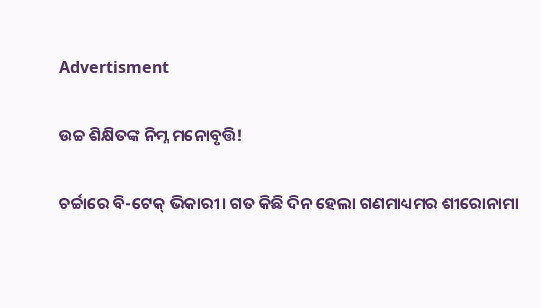Advertisment

ଉଚ୍ଚ ଶିକ୍ଷିତଙ୍କ ନିମ୍ନ ମନୋବୃତ୍ତି!

ଚର୍ଚ୍ଚାରେ ବି-ଟେକ୍‌ ଭିକାରୀ। ଗତ କିଛି ଦିନ ହେଲା ଗଣମାଧ୍ୟମର ଶୀରୋନାମା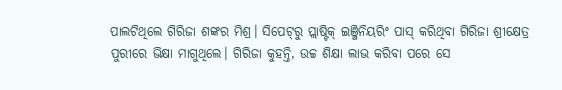ପାଲଟିଥିଲେ ଗିରିଜା ଶଙ୍କର ମିଶ୍ର। ସିପେଟ୍‌ରୁ ପ୍ଲାଷ୍ଟିକ୍ ଇଞ୍ଜିନିୟରିଂ ପାସ୍‌ କରିଥିବା ଗିରିଜା ଶ୍ରୀକ୍ଷେତ୍ର ପୁରୀରେ ଭିକ୍ଷା ମାଗୁଥିଲେ। ଗିରିଜା କୁହନ୍ତି, ଉଚ୍ଚ ଶିକ୍ଷା ଲାଭ କରିବା ପରେ ସେ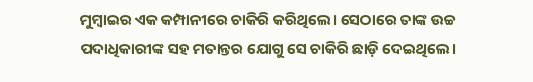ମୁମ୍ବାଇର ଏକ କମ୍ପାନୀରେ ଚାକିରି କରିଥିଲେ। ସେଠାରେ ତାଙ୍କ ଉଚ୍ଚ ପଦାଧିକାରୀଙ୍କ ସହ ମତାନ୍ତର ଯୋଗୁ ସେ ଚାକିରି ଛାଡ଼ି ଦେଇଥିଲେ।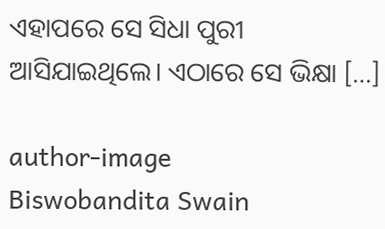ଏହାପରେ ସେ ସିଧା ପୁରୀ ଆସିଯାଇଥିଲେ। ଏଠାରେ ସେ ଭିକ୍ଷା […]

author-image
Biswobandita Swain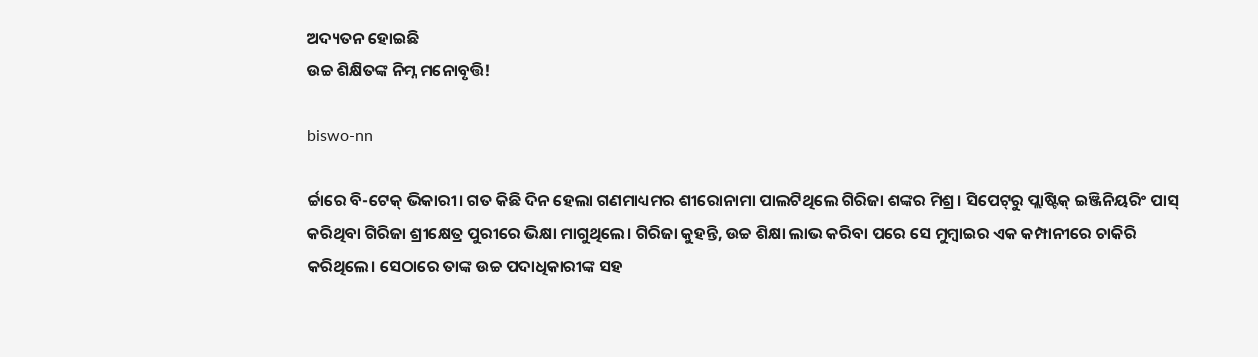ଅଦ୍ୟତନ ହୋଇଛି
ଉଚ୍ଚ ଶିକ୍ଷିତଙ୍କ ନିମ୍ନ ମନୋବୃତ୍ତି!

biswo-nn

ର୍ଚ୍ଚାରେ ବି-ଟେକ୍‌ ଭିକାରୀ। ଗତ କିଛି ଦିନ ହେଲା ଗଣମାଧ୍ୟମର ଶୀରୋନାମା ପାଲଟିଥିଲେ ଗିରିଜା ଶଙ୍କର ମିଶ୍ର। ସିପେଟ୍‌ରୁ ପ୍ଲାଷ୍ଟିକ୍ ଇଞ୍ଜିନିୟରିଂ ପାସ୍‌ କରିଥିବା ଗିରିଜା ଶ୍ରୀକ୍ଷେତ୍ର ପୁରୀରେ ଭିକ୍ଷା ମାଗୁଥିଲେ। ଗିରିଜା କୁହନ୍ତି, ଉଚ୍ଚ ଶିକ୍ଷା ଲାଭ କରିବା ପରେ ସେ ମୁମ୍ବାଇର ଏକ କମ୍ପାନୀରେ ଚାକିରି କରିଥିଲେ। ସେଠାରେ ତାଙ୍କ ଉଚ୍ଚ ପଦାଧିକାରୀଙ୍କ ସହ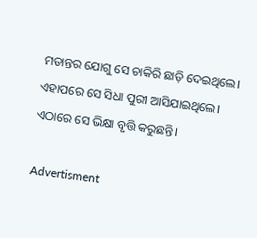ମତାନ୍ତର ଯୋଗୁ ସେ ଚାକିରି ଛାଡ଼ି ଦେଇଥିଲେ। ଏହାପରେ ସେ ସିଧା ପୁରୀ ଆସିଯାଇଥିଲେ। ଏଠାରେ ସେ ଭିକ୍ଷା ବୃତ୍ତି କରୁଛନ୍ତି।

Advertisment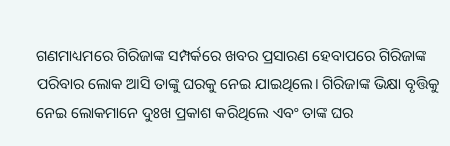ଗଣମାଧ୍ୟମରେ ଗିରିଜାଙ୍କ ସମ୍ପର୍କରେ ଖବର ପ୍ରସାରଣ ହେବାପରେ ଗିରିଜାଙ୍କ ପରିବାର ଲୋକ ଆସି ତାଙ୍କୁ ଘରକୁ ନେଇ ଯାଇଥିଲେ। ଗିରିଜାଙ୍କ ଭିକ୍ଷା ବୃତ୍ତିକୁ ନେଇ ଲୋକମାନେ ଦୁଃଖ ପ୍ରକାଶ କରିଥିଲେ ଏବଂ ତାଙ୍କ ଘର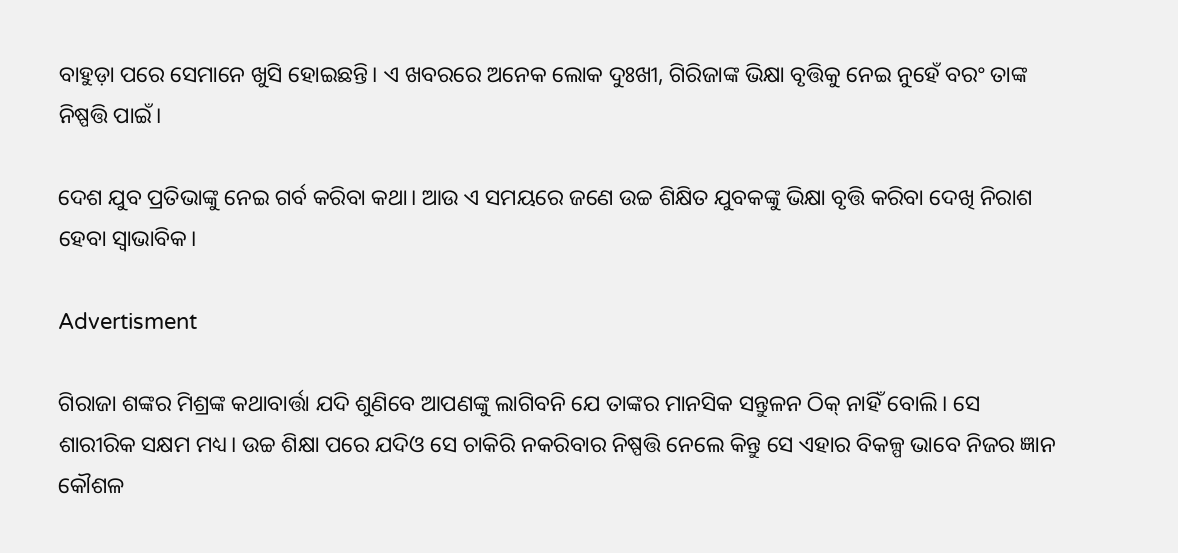ବାହୁଡ଼ା ପରେ ସେମାନେ ଖୁସି ହୋଇଛନ୍ତି। ଏ ଖବରରେ ଅନେକ ଲୋକ ଦୁଃଖୀ, ଗିରିଜାଙ୍କ ଭିକ୍ଷା ବୃତ୍ତିକୁ ନେଇ ନୁହେଁ ବରଂ ତାଙ୍କ ନିଷ୍ପତ୍ତି ପାଇଁ।

ଦେଶ ଯୁବ ପ୍ରତିଭାଙ୍କୁ ନେଇ ଗର୍ବ କରିବା କଥା। ଆଉ ଏ ସମୟରେ ଜଣେ ଉଚ୍ଚ ଶିକ୍ଷିତ ଯୁବକଙ୍କୁ ଭିକ୍ଷା ବୃତ୍ତି କରିବା ଦେଖି ନିରାଶ ହେବା ସ୍ୱାଭାବିକ।

Advertisment

ଗିରାଜା ଶଙ୍କର ମିଶ୍ରଙ୍କ କଥାବାର୍ତ୍ତା ଯଦି ଶୁଣିବେ ଆପଣଙ୍କୁ ଲାଗିବନି ଯେ ତାଙ୍କର ମାନସିକ ସନ୍ତୁଳନ ଠିକ୍‌ ନାହିଁ ବୋଲି। ସେ ଶାରୀରିକ ସକ୍ଷମ ମଧ୍ୟ। ଉଚ୍ଚ ଶିକ୍ଷା ପରେ ଯଦିଓ ସେ ଚାକିରି ନକରିବାର ନିଷ୍ପତ୍ତି ନେଲେ କିନ୍ତୁ ସେ ଏହାର ବିକଳ୍ପ ଭାବେ ନିଜର ଜ୍ଞାନ କୌଶଳ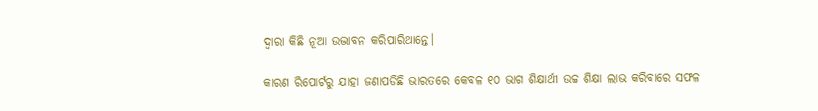ଦ୍ୱାରା କିଛି ନୂଆ ଉଦ୍ଭାବନ କରିପାରିଥାନ୍ତେ।

କାରଣ ରିପୋର୍ଟରୁ ଯାହା ଜଣାପଡିଛି ଭାରତରେ କେବଳ ୧୦ ଭାଗ ଶିକ୍ଷାର୍ଥୀ ଉଚ୍ଚ ଶିକ୍ଷା ଲାଭ କରିବାରେ ସଫଳ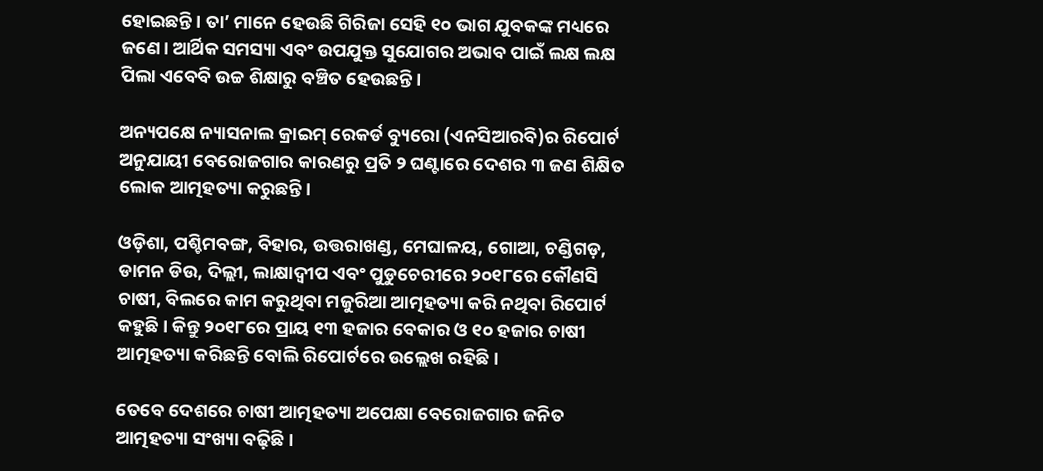ହୋଇଛନ୍ତି। ତା’ ମାନେ ହେଉଛି ଗିରିଜା ସେହି ୧୦ ଭାଗ ଯୁବକଙ୍କ ମଧ୍ୟରେ ଜଣେ। ଆର୍ଥିକ ସମସ୍ୟା ଏବଂ ଉପଯୁକ୍ତ ସୁଯୋଗର ଅଭାବ ପାଇଁ ଲକ୍ଷ ଲକ୍ଷ ପିଲା ଏବେବି ଉଚ୍ଚ ଶିକ୍ଷାରୁ ବଞ୍ଚିତ ହେଉଛନ୍ତି।

ଅନ୍ୟପକ୍ଷେ ନ୍ୟାସନାଲ କ୍ରାଇମ୍ ରେକର୍ଡ ବ୍ୟୁରୋ (ଏନସିଆରବି)ର ରିପୋର୍ଟ ଅନୁଯାୟୀ ବେରୋଜଗାର କାରଣରୁ ପ୍ରତି ୨ ଘଣ୍ଟାରେ ଦେଶର ୩ ଜଣ ଶିକ୍ଷିତ ଲୋକ ଆତ୍ମହତ୍ୟା କରୁଛନ୍ତି।

ଓଡ଼ିଶା, ପଶ୍ଚିମବଙ୍ଗ, ବିହାର, ଉତ୍ତରାଖଣ୍ଡ, ମେଘାଳୟ, ଗୋଆ, ଚଣ୍ଡିଗଡ଼, ଡାମନ ଡିଉ, ଦିଲ୍ଲୀ, ଲାକ୍ଷାଦ୍ୱୀପ ଏବଂ ପୁଡୁଚେରୀରେ ୨୦୧୮ରେ କୌଣସି ଚାଷୀ, ବିଲରେ କାମ କରୁଥିବା ମଜୁରିଆ ଆତ୍ମହତ୍ୟା କରି ନଥିବା ରିପୋର୍ଟ କହୁଛି। କିନ୍ତୁ ୨୦୧୮ରେ ପ୍ରାୟ ୧୩ ହଜାର ବେକାର ଓ ୧୦ ହଜାର ଚାଷୀ ଆତ୍ମହତ୍ୟା କରିଛନ୍ତି ବୋଲି ରିପୋର୍ଟରେ ଉଲ୍ଲେଖ ରହିଛି।

ତେବେ ଦେଶରେ ଚାଷୀ ଆତ୍ମହତ୍ୟା ଅପେକ୍ଷା ବେରୋଜଗାର ଜନିତ ଆତ୍ମହତ୍ୟା ସଂଖ୍ୟା ବଢ଼ିଛି।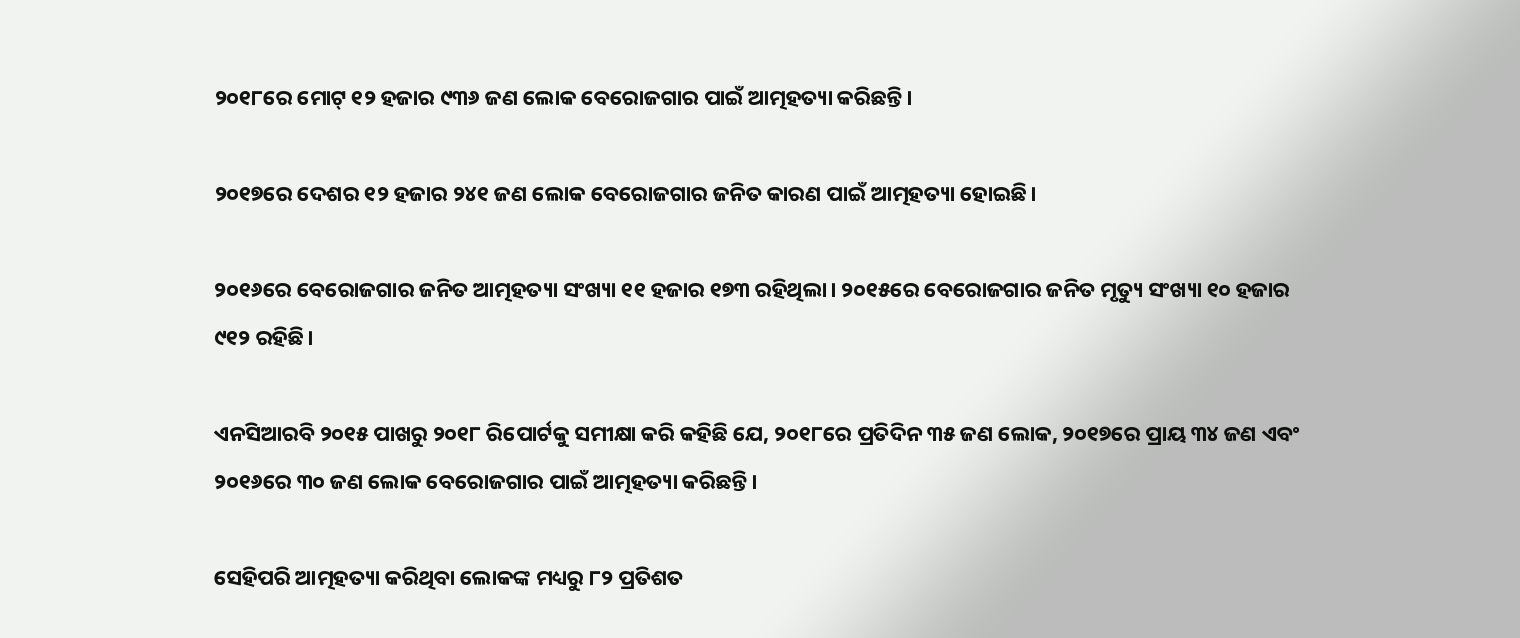୨୦୧୮ରେ ମୋଟ୍ ୧୨ ହଜାର ୯୩୬ ଜଣ ଲୋକ ବେରୋଜଗାର ପାଇଁ ଆତ୍ମହତ୍ୟା କରିଛନ୍ତି।

୨୦୧୭ରେ ଦେଶର ୧୨ ହଜାର ୨୪୧ ଜଣ ଲୋକ ବେରୋଜଗାର ଜନିତ କାରଣ ପାଇଁ ଆତ୍ମହତ୍ୟା ହୋଇଛି।

୨୦୧୬ରେ ବେରୋଜଗାର ଜନିତ ଆତ୍ମହତ୍ୟା ସଂଖ୍ୟା ୧୧ ହଜାର ୧୭୩ ରହିଥିଲା। ୨୦୧୫ରେ ବେରୋଜଗାର ଜନିତ ମୃତ୍ୟୁ ସଂଖ୍ୟା ୧୦ ହଜାର ୯୧୨ ରହିଛି।

ଏନସିଆରବି ୨୦୧୫ ପାଖରୁ ୨୦୧୮ ରିପୋର୍ଟକୁ ସମୀକ୍ଷା କରି କହିଛି ଯେ, ୨୦୧୮ରେ ପ୍ରତିଦିନ ୩୫ ଜଣ ଲୋକ, ୨୦୧୭ରେ ପ୍ରାୟ ୩୪ ଜଣ ଏବଂ ୨୦୧୬ରେ ୩୦ ଜଣ ଲୋକ ବେରୋଜଗାର ପାଇଁ ଆତ୍ମହତ୍ୟା କରିଛନ୍ତି।

ସେହିପରି ଆତ୍ମହତ୍ୟା କରିଥିବା ଲୋକଙ୍କ ମଧ୍ୟରୁ ୮୨ ପ୍ରତିଶତ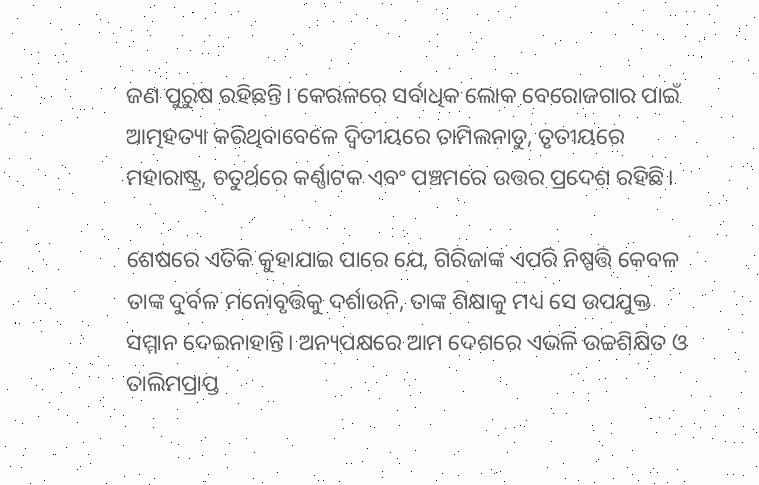ଜଣ ପୁରୁଷ ରହିଛନ୍ତି। କେରଳରେ ସର୍ବାଧିକ ଲୋକ ବେରୋଜଗାର ପାଇଁ ଆତ୍ମହତ୍ୟା କରିଥିବାବେଳେ ଦ୍ୱିତୀୟରେ ତାମିଲନାଡୁ, ତୃତୀୟରେ ମହାରାଷ୍ଟ୍ର, ଚତୁର୍ଥରେ କର୍ଣ୍ଣାଟକ ଏବଂ ପଞ୍ଚମରେ ଉତ୍ତର ପ୍ରଦେଶ ରହିଛି।

ଶେଷରେ ଏତିକି କୁହାଯାଇ ପାରେ ଯେ, ଗିରିଜାଙ୍କ ଏପରି ନିଷ୍ପତ୍ତି କେବଳ ତାଙ୍କ ଦୁର୍ବଳ ମନୋବୃତ୍ତିକୁ ଦର୍ଶାଉନି, ତାଙ୍କ ଶିକ୍ଷାକୁ ମଧ୍ୟ ସେ ଉପଯୁକ୍ତ ସମ୍ମାନ ଦେଇନାହାନ୍ତି। ଅନ୍ୟପକ୍ଷରେ ଆମ ଦେଶରେ ଏଭଳି ଉଚ୍ଚଶିକ୍ଷିତ ଓ ତାଲିମପ୍ରାପ୍ତ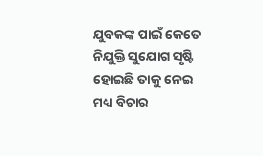ଯୁବକଙ୍କ ପାଇଁ କେତେ ନିଯୁକ୍ତି ସୁଯୋଗ ସୃଷ୍ଟି ହୋଇଛି ତାକୁ ନେଇ ମଧ୍ୟ ବିଚାର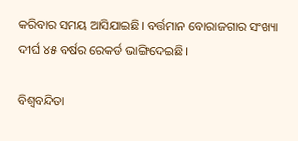କରିବାର ସମୟ ଆସିଯାଇଛି। ବର୍ତ୍ତମାନ ବୋରାଜଗାର ସଂଖ୍ୟା ଦୀର୍ଘ ୪୫ ବର୍ଷର ରେକର୍ଡ ଭାଙ୍ଗିଦେଇଛି।

ବିଶ୍ୱବନ୍ଦିତା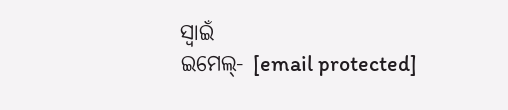ସ୍ୱାଇଁ
ଇମେଲ୍‌- [email protected]